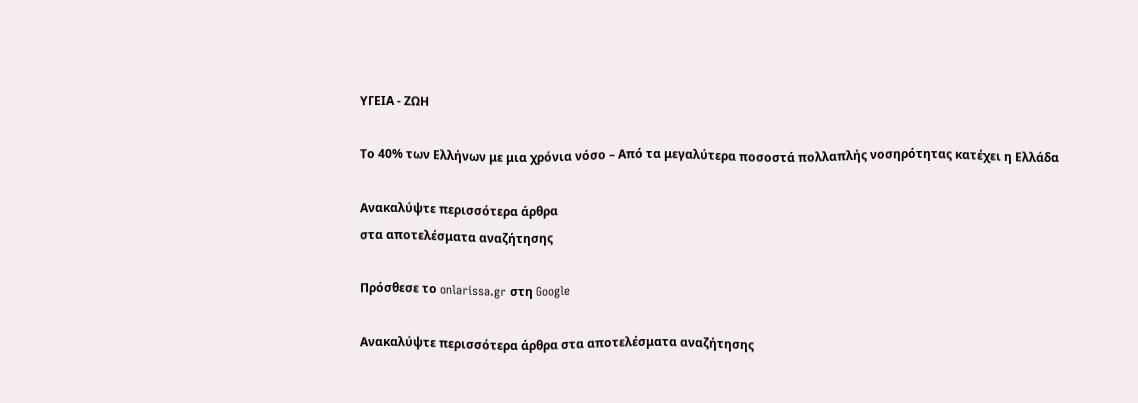ΥΓΕΙΑ - ΖΩΗ

Το 40% των Ελλήνων με μια χρόνια νόσο – Από τα μεγαλύτερα ποσοστά πολλαπλής νοσηρότητας κατέχει η Ελλάδα

Ανακαλύψτε περισσότερα άρθρα
στα αποτελέσματα αναζήτησης

Πρόσθεσε το onlarissa.gr στη Google

Ανακαλύψτε περισσότερα άρθρα στα αποτελέσματα αναζήτησης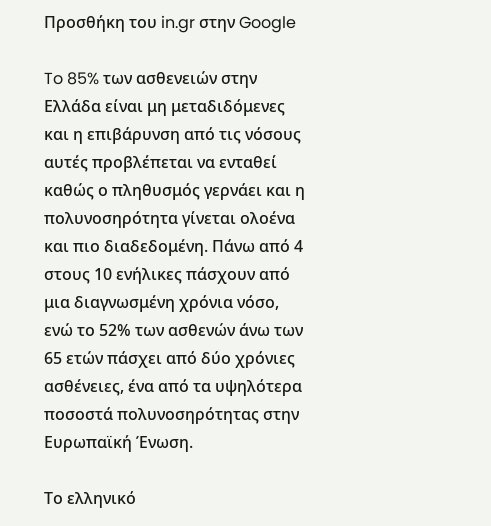Προσθήκη του in.gr στην Google

To 85% των ασθενειών στην Ελλάδα είναι μη μεταδιδόμενες και η επιβάρυνση από τις νόσους αυτές προβλέπεται να ενταθεί καθώς ο πληθυσμός γερνάει και η πολυνοσηρότητα γίνεται ολοένα και πιο διαδεδομένη. Πάνω από 4 στους 10 ενήλικες πάσχουν από μια διαγνωσμένη χρόνια νόσο, ενώ το 52% των ασθενών άνω των 65 ετών πάσχει από δύο χρόνιες ασθένειες, ένα από τα υψηλότερα ποσοστά πολυνοσηρότητας στην Ευρωπαϊκή Ένωση.

Το ελληνικό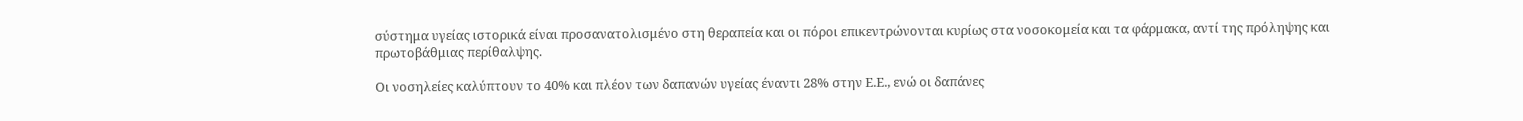σύστημα υγείας ιστορικά είναι προσανατολισμένο στη θεραπεία και οι πόροι επικεντρώνονται κυρίως στα νοσοκομεία και τα φάρμακα, αντί της πρόληψης και πρωτοβάθμιας περίθαλψης.

Οι νοσηλείες καλύπτουν το 40% και πλέον των δαπανών υγείας έναντι 28% στην Ε.Ε., ενώ οι δαπάνες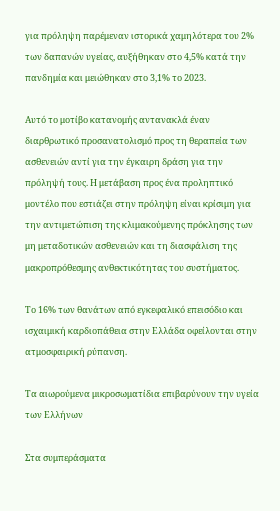για πρόληψη παρέμεναν ιστορικά χαμηλότερα του 2% των δαπανών υγείας, αυξήθηκαν στο 4,5% κατά την πανδημία και μειώθηκαν στο 3,1% το 2023.

Αυτό το μοτίβο κατανομής αντανακλά έναν διαρθρωτικό προσανατολισμό προς τη θεραπεία των ασθενειών αντί για την έγκαιρη δράση για την πρόληψή τους. Η μετάβαση προς ένα προληπτικό μοντέλο που εστιάζει στην πρόληψη είναι κρίσιμη για την αντιμετώπιση της κλιμακούμενης πρόκλησης των μη μεταδοτικών ασθενειών και τη διασφάλιση της μακροπρόθεσμης ανθεκτικότητας του συστήματος.

Το 16% των θανάτων από εγκεφαλικό επεισόδιο και ισχαιμική καρδιοπάθεια στην Ελλάδα οφείλονται στην ατμοσφαιρική ρύπανση.

Τα αιωρούμενα μικροσωματίδια επιβαρύνουν την υγεία των Ελλήνων

Στα συμπεράσματα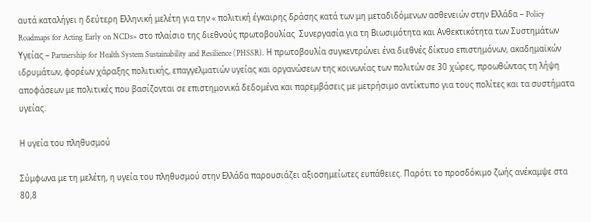αυτά καταλήγει η δεύτερη Ελληνική μελέτη για την « πολιτική έγκαιρης δράσης κατά των μη μεταδιδόμενων ασθενειών στην Ελλάδα – Policy Roadmaps for Acting Early on NCDs» στο πλαίσιο της διεθνούς πρωτοβουλίας  Συνεργασία για τη Βιωσιμότητα και Ανθεκτικότητα των Συστημάτων Υγείας – Partnership for Health System Sustainability and Resilience (PHSSR). Η πρωτοβουλία συγκεντρώνει ένα διεθνές δίκτυο επιστημόνων, ακαδημαϊκών ιδρυμάτων, φορέων χάραξης πολιτικής, επαγγελματιών υγείας και οργανώσεων της κοινωνίας των πολιτών σε 30 χώρες, προωθώντας τη λήψη αποφάσεων με πολιτικές που βασίζονται σε επιστημονικά δεδομένα και παρεμβάσεις με μετρήσιμο αντίκτυπο για τους πολίτες και τα συστήματα υγείας.

Η υγεία του πληθυσμού

Σύμφωνα με τη μελέτη, η υγεία του πληθυσμού στην Ελλάδα παρουσιάζει αξιοσημείωτες ευπάθειες. Παρότι το προσδόκιμο ζωής ανέκαμψε στα 80,8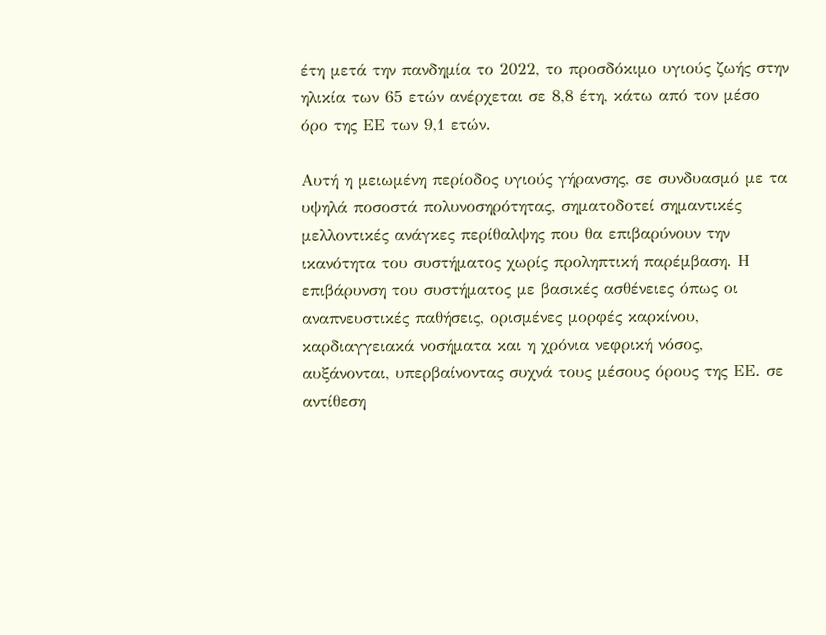έτη μετά την πανδημία το 2022, το προσδόκιμο υγιούς ζωής στην ηλικία των 65 ετών ανέρχεται σε 8,8 έτη, κάτω από τον μέσο όρο της ΕΕ των 9,1 ετών.

Αυτή η μειωμένη περίοδος υγιούς γήρανσης, σε συνδυασμό με τα υψηλά ποσοστά πολυνοσηρότητας, σηματοδοτεί σημαντικές μελλοντικές ανάγκες περίθαλψης που θα επιβαρύνουν την ικανότητα του συστήματος χωρίς προληπτική παρέμβαση. Η επιβάρυνση του συστήματος με βασικές ασθένειες όπως οι αναπνευστικές παθήσεις, ορισμένες μορφές καρκίνου, καρδιαγγειακά νοσήματα και η χρόνια νεφρική νόσος, αυξάνονται, υπερβαίνοντας συχνά τους μέσους όρους της ΕΕ. σε αντίθεση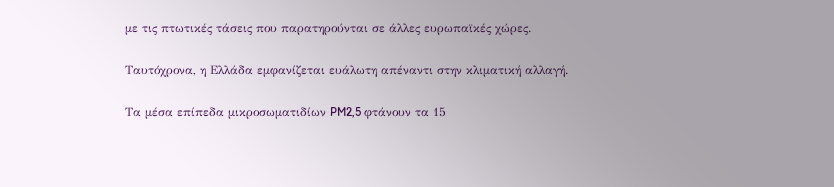με τις πτωτικές τάσεις που παρατηρούνται σε άλλες ευρωπαϊκές χώρες.

Ταυτόχρονα, η Ελλάδα εμφανίζεται ευάλωτη απέναντι στην κλιματική αλλαγή.

Τα μέσα επίπεδα μικροσωματιδίων PM2,5 φτάνουν τα 15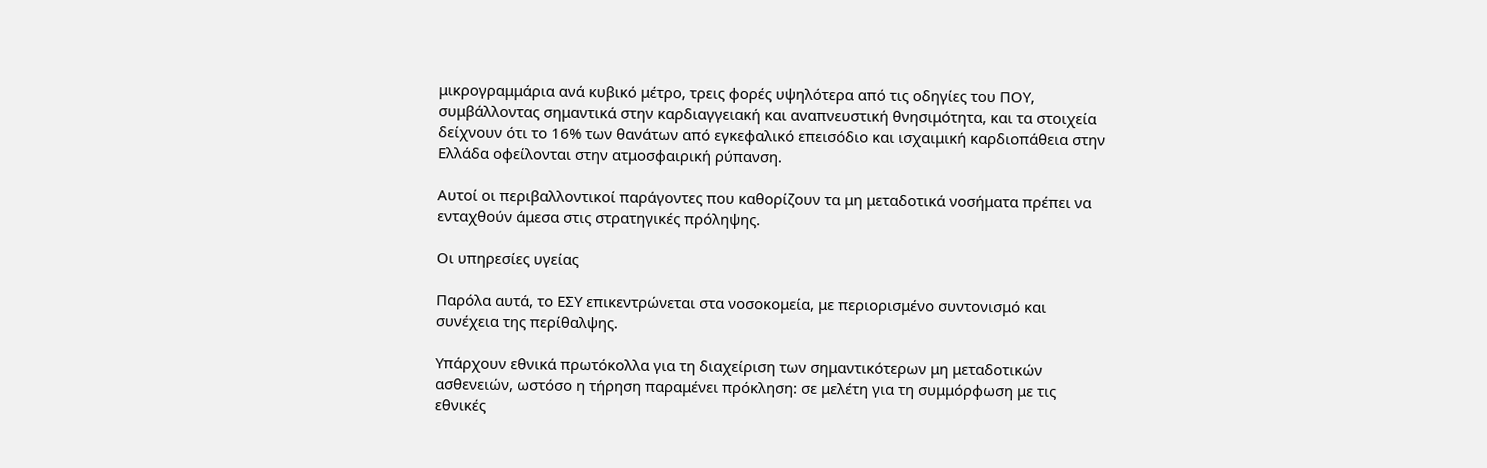μικρογραμμάρια ανά κυβικό μέτρο, τρεις φορές υψηλότερα από τις οδηγίες του ΠΟΥ, συμβάλλοντας σημαντικά στην καρδιαγγειακή και αναπνευστική θνησιμότητα, και τα στοιχεία δείχνουν ότι το 16% των θανάτων από εγκεφαλικό επεισόδιο και ισχαιμική καρδιοπάθεια στην Ελλάδα οφείλονται στην ατμοσφαιρική ρύπανση.

Αυτοί οι περιβαλλοντικοί παράγοντες που καθορίζουν τα μη μεταδοτικά νοσήματα πρέπει να ενταχθούν άμεσα στις στρατηγικές πρόληψης.

Οι υπηρεσίες υγείας

Παρόλα αυτά, το ΕΣΥ επικεντρώνεται στα νοσοκομεία, με περιορισμένο συντονισμό και συνέχεια της περίθαλψης.

Υπάρχουν εθνικά πρωτόκολλα για τη διαχείριση των σημαντικότερων μη μεταδοτικών ασθενειών, ωστόσο η τήρηση παραμένει πρόκληση: σε μελέτη για τη συμμόρφωση με τις εθνικές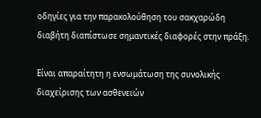οδηγίες για την παρακολούθηση του σακχαρώδη διαβήτη διαπίστωσε σημαντικές διαφορές στην πράξη.

Είναι απαραίτητη η ενσωμάτωση της συνολικής διαχείρισης των ασθενειών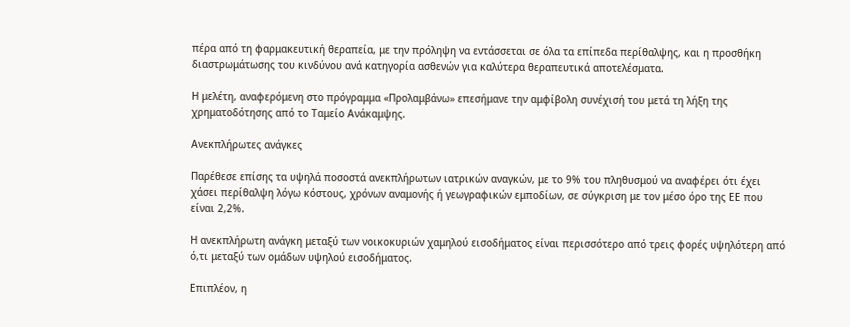πέρα από τη φαρμακευτική θεραπεία, με την πρόληψη να εντάσσεται σε όλα τα επίπεδα περίθαλψης, και η προσθήκη διαστρωμάτωσης του κινδύνου ανά κατηγορία ασθενών για καλύτερα θεραπευτικά αποτελέσματα.

Η μελέτη, αναφερόμενη στο πρόγραμμα «Προλαμβάνω» επεσήμανε την αμφίβολη συνέχισή του μετά τη λήξη της χρηματοδότησης από το Ταμείο Ανάκαμψης.

Ανεκπλήρωτες ανάγκες

Παρέθεσε επίσης τα υψηλά ποσοστά ανεκπλήρωτων ιατρικών αναγκών, με το 9% του πληθυσμού να αναφέρει ότι έχει χάσει περίθαλψη λόγω κόστους, χρόνων αναμονής ή γεωγραφικών εμποδίων, σε σύγκριση με τον μέσο όρο της ΕΕ που είναι 2,2%.

Η ανεκπλήρωτη ανάγκη μεταξύ των νοικοκυριών χαμηλού εισοδήματος είναι περισσότερο από τρεις φορές υψηλότερη από ό,τι μεταξύ των ομάδων υψηλού εισοδήματος.

Επιπλέον, η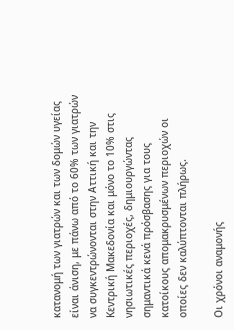κατανομή των γιατρών και των δομών υγείας είναι άνιση, με πάνω από το 60% των γιατρών να συγκεντρώνονται στην Αττική και την Κεντρική Μακεδονία και μόνο το 10% στις νησιωτικές περιοχές, δημιουργώντας σημαντικά κενά πρόσβασης για τους κατοίκους απομακρυσμένων περιοχών οι οποίες δεν καλύπτονται πλήρως.

Οι χρόνοι αναμονής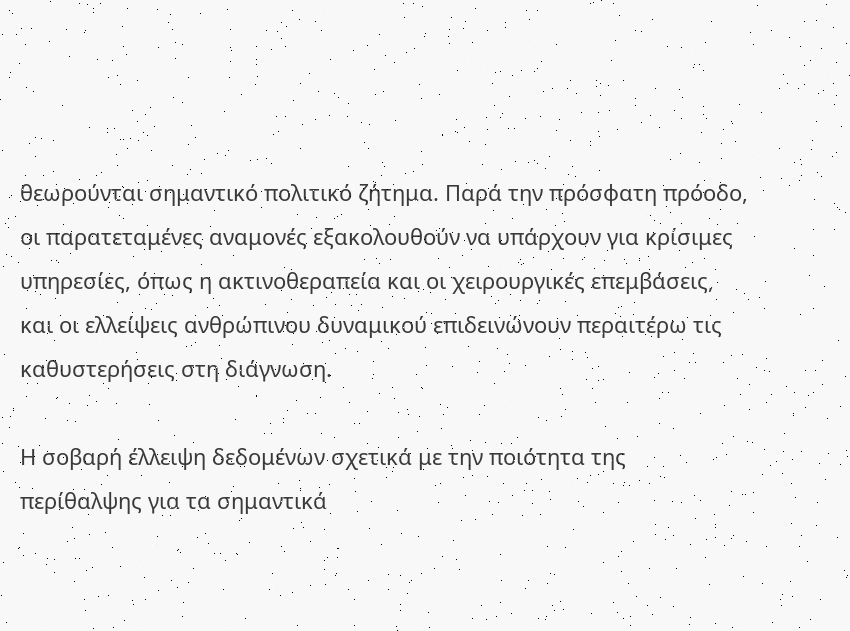θεωρούνται σημαντικό πολιτικό ζήτημα. Παρά την πρόσφατη πρόοδο, οι παρατεταμένες αναμονές εξακολουθούν να υπάρχουν για κρίσιμες υπηρεσίες, όπως η ακτινοθεραπεία και οι χειρουργικές επεμβάσεις, και οι ελλείψεις ανθρώπινου δυναμικού επιδεινώνουν περαιτέρω τις καθυστερήσεις στη διάγνωση.

Η σοβαρή έλλειψη δεδομένων σχετικά με την ποιότητα της περίθαλψης για τα σημαντικά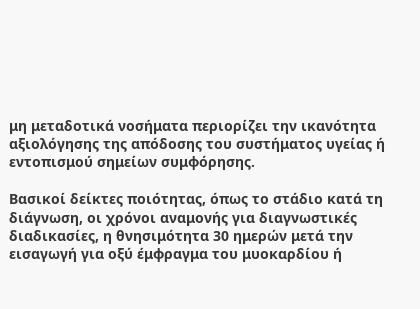μη μεταδοτικά νοσήματα περιορίζει την ικανότητα αξιολόγησης της απόδοσης του συστήματος υγείας ή εντοπισμού σημείων συμφόρησης.

Βασικοί δείκτες ποιότητας, όπως το στάδιο κατά τη διάγνωση, οι χρόνοι αναμονής για διαγνωστικές διαδικασίες, η θνησιμότητα 30 ημερών μετά την εισαγωγή για οξύ έμφραγμα του μυοκαρδίου ή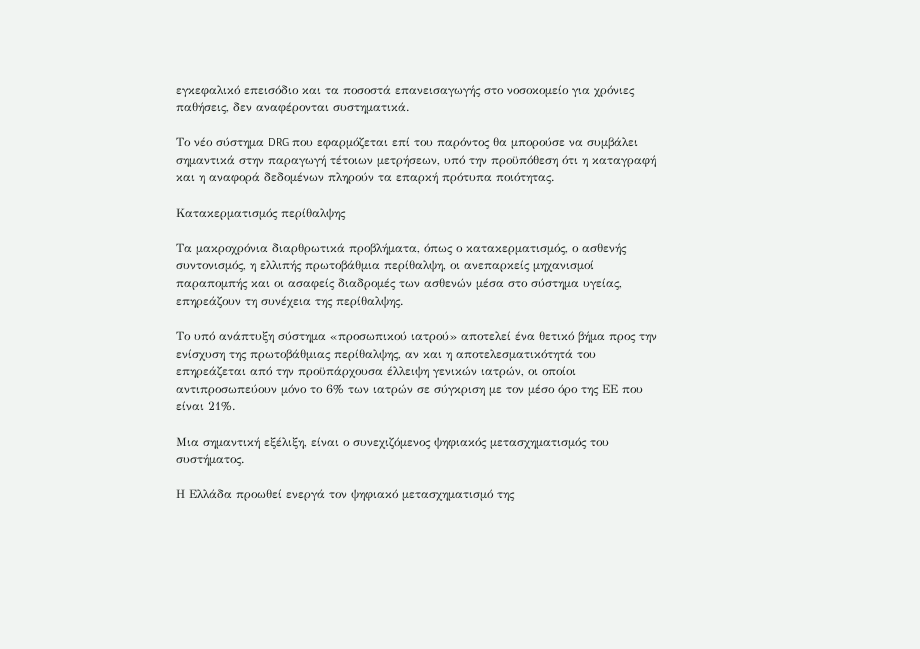εγκεφαλικό επεισόδιο και τα ποσοστά επανεισαγωγής στο νοσοκομείο για χρόνιες παθήσεις, δεν αναφέρονται συστηματικά.

Το νέο σύστημα DRG που εφαρμόζεται επί του παρόντος θα μπορούσε να συμβάλει σημαντικά στην παραγωγή τέτοιων μετρήσεων, υπό την προϋπόθεση ότι η καταγραφή και η αναφορά δεδομένων πληρούν τα επαρκή πρότυπα ποιότητας.

Κατακερματισμός περίθαλψης

Τα μακροχρόνια διαρθρωτικά προβλήματα, όπως ο κατακερματισμός, ο ασθενής συντονισμός, η ελλιπής πρωτοβάθμια περίθαλψη, οι ανεπαρκείς μηχανισμοί παραπομπής και οι ασαφείς διαδρομές των ασθενών μέσα στο σύστημα υγείας, επηρεάζουν τη συνέχεια της περίθαλψης.

Το υπό ανάπτυξη σύστημα «προσωπικού ιατρού» αποτελεί ένα θετικό βήμα προς την ενίσχυση της πρωτοβάθμιας περίθαλψης, αν και η αποτελεσματικότητά του επηρεάζεται από την προϋπάρχουσα έλλειψη γενικών ιατρών, οι οποίοι αντιπροσωπεύουν μόνο το 6% των ιατρών σε σύγκριση με τον μέσο όρο της ΕΕ που είναι 21%.

Μια σημαντική εξέλιξη, είναι ο συνεχιζόμενος ψηφιακός μετασχηματισμός του συστήματος.

Η Ελλάδα προωθεί ενεργά τον ψηφιακό μετασχηματισμό της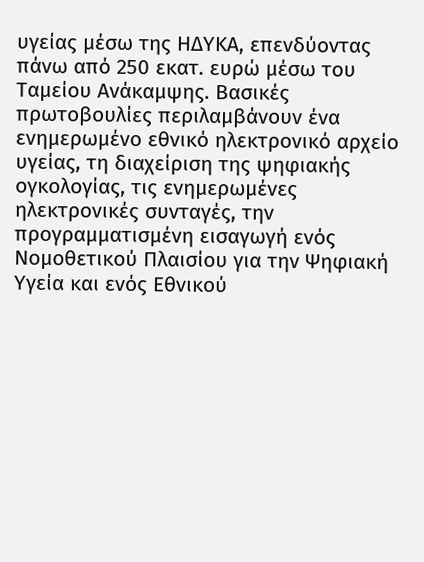υγείας μέσω της ΗΔΥΚΑ, επενδύοντας πάνω από 250 εκατ. ευρώ μέσω του Ταμείου Ανάκαμψης. Βασικές πρωτοβουλίες περιλαμβάνουν ένα ενημερωμένο εθνικό ηλεκτρονικό αρχείο υγείας, τη διαχείριση της ψηφιακής ογκολογίας, τις ενημερωμένες ηλεκτρονικές συνταγές, την προγραμματισμένη εισαγωγή ενός Νομοθετικού Πλαισίου για την Ψηφιακή Υγεία και ενός Εθνικού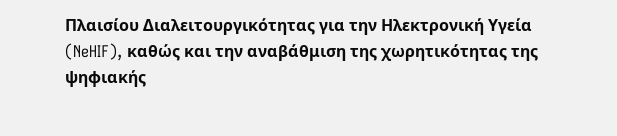Πλαισίου Διαλειτουργικότητας για την Ηλεκτρονική Υγεία (NeHIF), καθώς και την αναβάθμιση της χωρητικότητας της ψηφιακής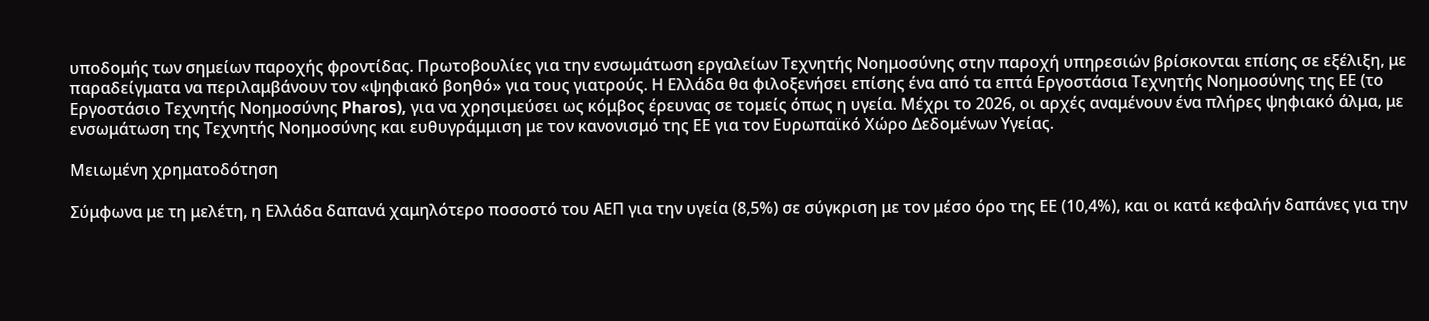υποδομής των σημείων παροχής φροντίδας. Πρωτοβουλίες για την ενσωμάτωση εργαλείων Τεχνητής Νοημοσύνης στην παροχή υπηρεσιών βρίσκονται επίσης σε εξέλιξη, με παραδείγματα να περιλαμβάνουν τον «ψηφιακό βοηθό» για τους γιατρούς. Η Ελλάδα θα φιλοξενήσει επίσης ένα από τα επτά Εργοστάσια Τεχνητής Νοημοσύνης της ΕΕ (το Εργοστάσιο Τεχνητής Νοημοσύνης Pharos), για να χρησιμεύσει ως κόμβος έρευνας σε τομείς όπως η υγεία. Μέχρι το 2026, οι αρχές αναμένουν ένα πλήρες ψηφιακό άλμα, με ενσωμάτωση της Τεχνητής Νοημοσύνης και ευθυγράμμιση με τον κανονισμό της ΕΕ για τον Ευρωπαϊκό Χώρο Δεδομένων Υγείας.

Μειωμένη χρηματοδότηση

Σύμφωνα με τη μελέτη, η Ελλάδα δαπανά χαμηλότερο ποσοστό του ΑΕΠ για την υγεία (8,5%) σε σύγκριση με τον μέσο όρο της ΕΕ (10,4%), και οι κατά κεφαλήν δαπάνες για την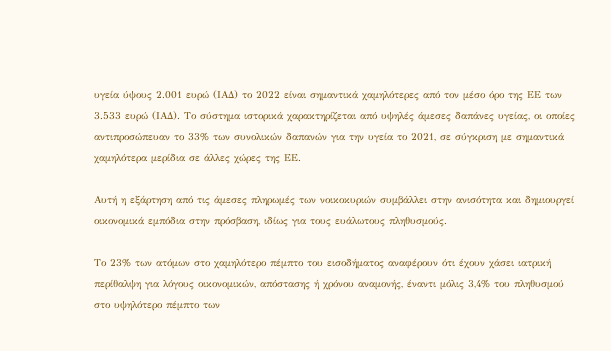υγεία ύψους 2.001 ευρώ (ΙΑΔ) το 2022 είναι σημαντικά χαμηλότερες από τον μέσο όρο της ΕΕ των 3.533 ευρώ (ΙΑΔ). Το σύστημα ιστορικά χαρακτηρίζεται από υψηλές άμεσες δαπάνες υγείας, οι οποίες αντιπροσώπευαν το 33% των συνολικών δαπανών για την υγεία το 2021, σε σύγκριση με σημαντικά χαμηλότερα μερίδια σε άλλες χώρες της ΕΕ.

Αυτή η εξάρτηση από τις άμεσες πληρωμές των νοικοκυριών συμβάλλει στην ανισότητα και δημιουργεί οικονομικά εμπόδια στην πρόσβαση, ιδίως για τους ευάλωτους πληθυσμούς.

Το 23% των ατόμων στο χαμηλότερο πέμπτο του εισοδήματος αναφέρουν ότι έχουν χάσει ιατρική περίθαλψη για λόγους οικονομικών, απόστασης ή χρόνου αναμονής, έναντι μόλις 3,4% του πληθυσμού στο υψηλότερο πέμπτο των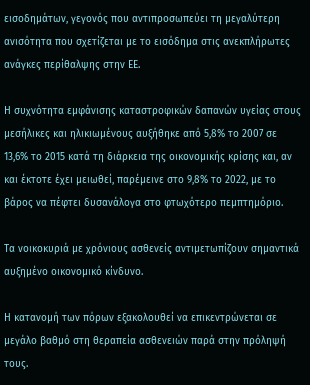εισοδημάτων, γεγονός που αντιπροσωπεύει τη μεγαλύτερη ανισότητα που σχετίζεται με το εισόδημα στις ανεκπλήρωτες ανάγκες περίθαλψης στην ΕΕ.

Η συχνότητα εμφάνισης καταστροφικών δαπανών υγείας στους μεσήλικες και ηλικιωμένους αυξήθηκε από 5,8% το 2007 σε 13,6% το 2015 κατά τη διάρκεια της οικονομικής κρίσης και, αν και έκτοτε έχει μειωθεί, παρέμεινε στο 9,8% το 2022, με το βάρος να πέφτει δυσανάλογα στο φτωχότερο πεμπτημόριο.

Τα νοικοκυριά με χρόνιους ασθενείς αντιμετωπίζουν σημαντικά αυξημένο οικονομικό κίνδυνο.

Η κατανομή των πόρων εξακολουθεί να επικεντρώνεται σε μεγάλο βαθμό στη θεραπεία ασθενειών παρά στην πρόληψή τους.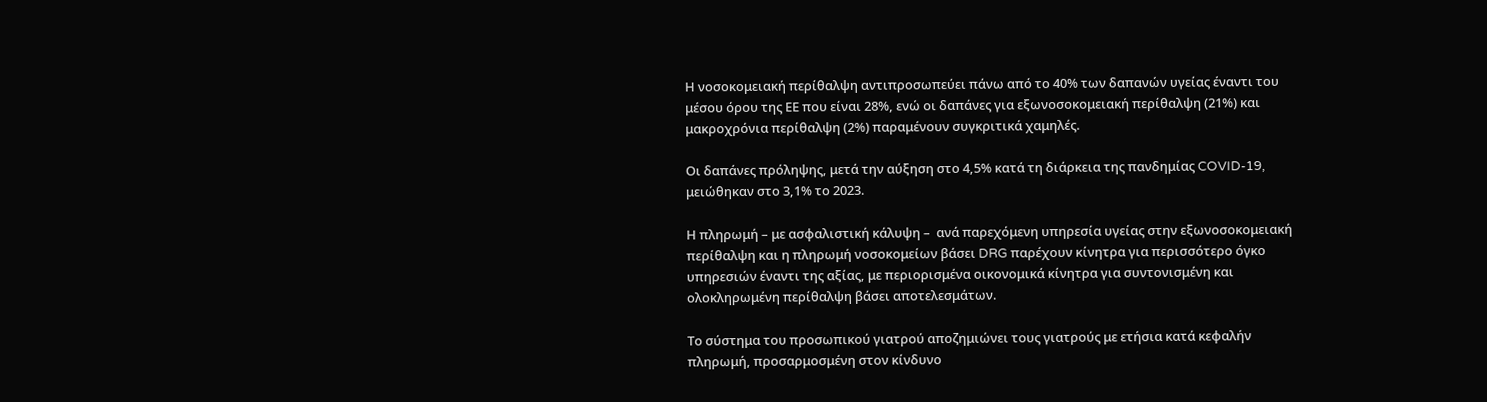Η νοσοκομειακή περίθαλψη αντιπροσωπεύει πάνω από το 40% των δαπανών υγείας έναντι του μέσου όρου της ΕΕ που είναι 28%, ενώ οι δαπάνες για εξωνοσοκομειακή περίθαλψη (21%) και μακροχρόνια περίθαλψη (2%) παραμένουν συγκριτικά χαμηλές.

Οι δαπάνες πρόληψης, μετά την αύξηση στο 4,5% κατά τη διάρκεια της πανδημίας COVID-19, μειώθηκαν στο 3,1% το 2023.

Η πληρωμή – με ασφαλιστική κάλυψη –  ανά παρεχόμενη υπηρεσία υγείας στην εξωνοσοκομειακή περίθαλψη και η πληρωμή νοσοκομείων βάσει DRG παρέχουν κίνητρα για περισσότερο όγκο υπηρεσιών έναντι της αξίας, με περιορισμένα οικονομικά κίνητρα για συντονισμένη και ολοκληρωμένη περίθαλψη βάσει αποτελεσμάτων.

Το σύστημα του προσωπικού γιατρού αποζημιώνει τους γιατρούς με ετήσια κατά κεφαλήν πληρωμή, προσαρμοσμένη στον κίνδυνο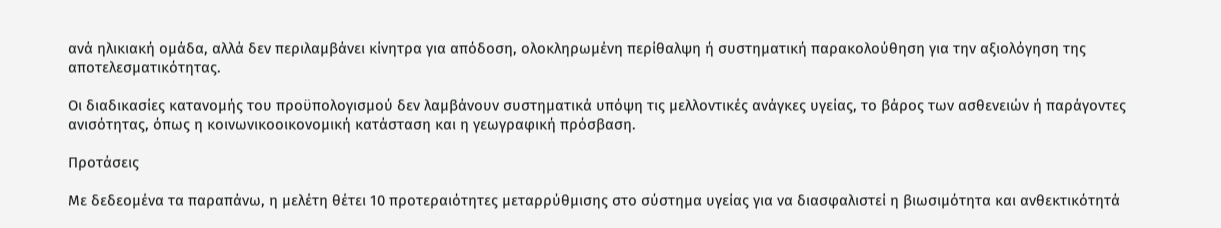ανά ηλικιακή ομάδα, αλλά δεν περιλαμβάνει κίνητρα για απόδοση, ολοκληρωμένη περίθαλψη ή συστηματική παρακολούθηση για την αξιολόγηση της αποτελεσματικότητας.

Οι διαδικασίες κατανομής του προϋπολογισμού δεν λαμβάνουν συστηματικά υπόψη τις μελλοντικές ανάγκες υγείας, το βάρος των ασθενειών ή παράγοντες ανισότητας, όπως η κοινωνικοοικονομική κατάσταση και η γεωγραφική πρόσβαση.

Προτάσεις

Με δεδεομένα τα παραπάνω, η μελέτη θέτει 10 προτεραιότητες μεταρρύθμισης στο σύστημα υγείας για να διασφαλιστεί η βιωσιμότητα και ανθεκτικότητά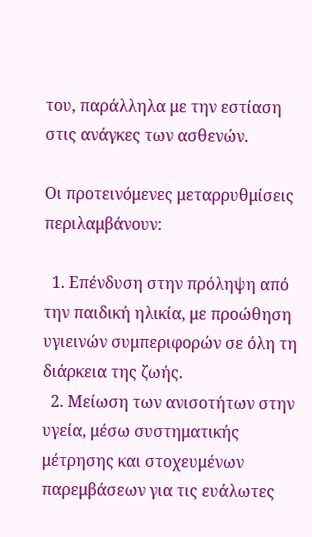του, παράλληλα με την εστίαση στις ανάγκες των ασθενών.

Οι προτεινόμενες μεταρρυθμίσεις περιλαμβάνουν:

  1. Επένδυση στην πρόληψη από την παιδική ηλικία, με προώθηση υγιεινών συμπεριφορών σε όλη τη διάρκεια της ζωής.
  2. Μείωση των ανισοτήτων στην υγεία, μέσω συστηματικής μέτρησης και στοχευμένων παρεμβάσεων για τις ευάλωτες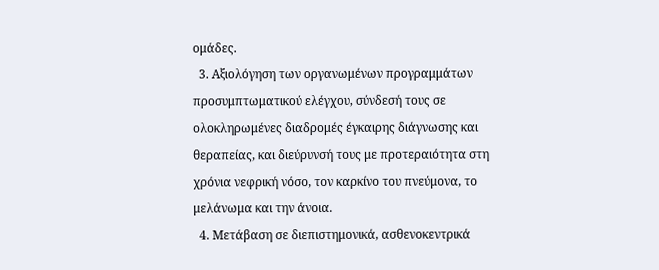ομάδες.
  3. Αξιολόγηση των οργανωμένων προγραμμάτων προσυμπτωματικού ελέγχου, σύνδεσή τους σε ολοκληρωμένες διαδρομές έγκαιρης διάγνωσης και θεραπείας, και διεύρυνσή τους με προτεραιότητα στη χρόνια νεφρική νόσο, τον καρκίνο του πνεύμονα, το μελάνωμα και την άνοια.
  4. Μετάβαση σε διεπιστημονικά, ασθενοκεντρικά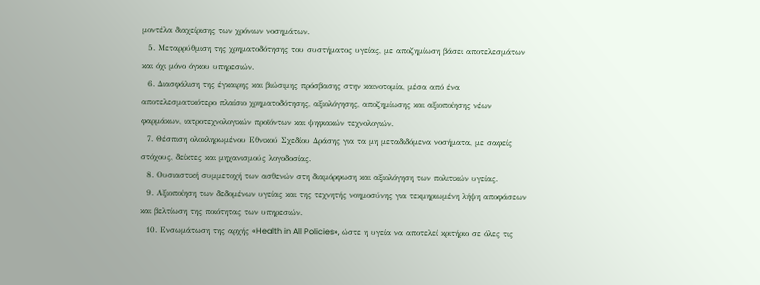μοντέλα διαχείρισης των χρόνιων νοσημάτων.
  5. Μεταρρύθμιση της χρηματοδότησης του συστήματος υγείας, με αποζημίωση βάσει αποτελεσμάτων και όχι μόνο όγκου υπηρεσιών.
  6. Διασφάλιση της έγκαιρης και βιώσιμης πρόσβασης στην καινοτομία, μέσα από ένα αποτελεσματικότερο πλαίσιο χρηματοδότησης, αξιολόγησης, αποζημίωσης και αξιοποίησης νέων φαρμάκων, ιατροτεχνολογικών προϊόντων και ψηφιακών τεχνολογιών.
  7. Θέσπιση ολοκληρωμένου Εθνικού Σχεδίου Δράσης για τα μη μεταδιδόμενα νοσήματα, με σαφείς στόχους, δείκτες και μηχανισμούς λογοδοσίας.
  8. Ουσιαστική συμμετοχή των ασθενών στη διαμόρφωση και αξιολόγηση των πολιτικών υγείας.
  9. Αξιοποίηση των δεδομένων υγείας και της τεχνητής νοημοσύνης για τεκμηριωμένη λήψη αποφάσεων και βελτίωση της ποιότητας των υπηρεσιών.
  10. Ενσωμάτωση της αρχής «Health in All Policies», ώστε η υγεία να αποτελεί κριτήριο σε όλες τις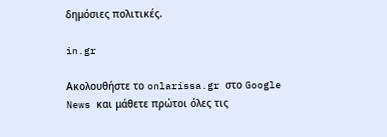δημόσιες πολιτικές.

in.gr

Ακολουθήστε το onlarissa.gr στο Google News και μάθετε πρώτοι όλες τις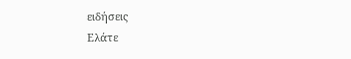ειδήσεις
Ελάτε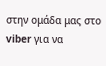στην ομάδα μας στο viber για να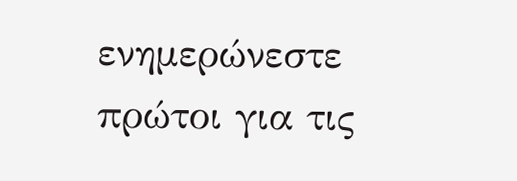ενημερώνεστε πρώτοι για τις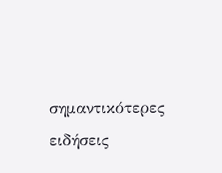σημαντικότερες ειδήσεις